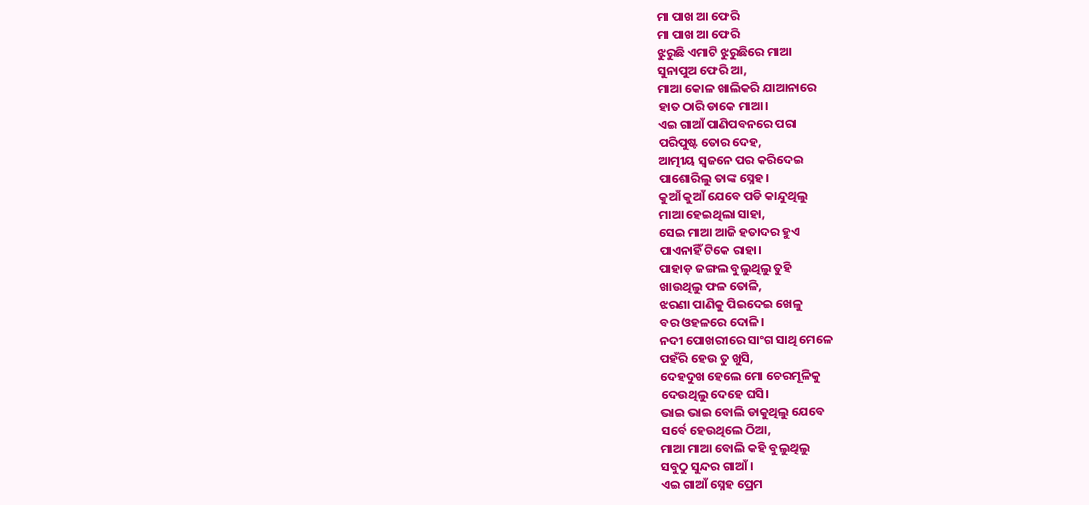ମା ପାଖ ଆ ଫେରି
ମା ପାଖ ଆ ଫେରି
ଝୁରୁଛି ଏମାଟି ଝୁରୁଛିରେ ମାଆ
ସୁନାପୁଅ ଫେରି ଆ,
ମାଆ କୋଳ ଖାଲିକରି ଯାଆନାରେ
ହାତ ଠାରି ଡାକେ ମାଆ।
ଏଇ ଗାଆଁ ପାଣିପବନରେ ପରା
ପରିପୁଷ୍ଟ ତୋର ଦେହ,
ଆତ୍ମୀୟ ସ୍ବଜନେ ପର କରିଦେଇ
ପାଶୋରିଲୁ ତାଙ୍କ ସ୍ନେହ।
କୁଆଁ କୁଆଁ ଯେବେ ପଡି କାନ୍ଦୁଥିଲୁ
ମାଆ ହେଇଥିଲା ସାହା,
ସେଇ ମାଆ ଆଜି ହତାଦର ହୁଏ
ପାଏନାହିଁ ଟିକେ ରାହା।
ପାହାଡ଼ ଜଙ୍ଗଲ ବୁଲୁଥିଲୁ ତୁହି
ଖାଉଥିଲୁ ଫଳ ତୋଳି,
ଝରଣା ପାଣିକୁ ପିଇଦେଇ ଖେଳୁ
ବର ଓହଳରେ ଦୋଳି।
ନଦୀ ପୋଖରୀରେ ସାଂଗ ସାଥି ମେଳେ
ପହଁରି ହେଉ ତୁ ଖୁସି,
ଦେହଦୁଖ ହେଲେ ମୋ ଚେରମୂଳିକୁ
ଦେଉଥିଲୁ ଦେହେ ଘସି।
ଭାଇ ଭାଇ ବୋଲି ଡାକୁଥିଲୁ ଯେବେ
ସର୍ବେ ହେଉଥିଲେ ଠିଆ,
ମାଆ ମାଆ ବୋଲି କହି ବୁଲୁଥିଲୁ
ସବୁଠୁ ସୁନ୍ଦର ଗାଆଁ।
ଏଇ ଗାଆଁ ସ୍ନେହ ପ୍ରେମ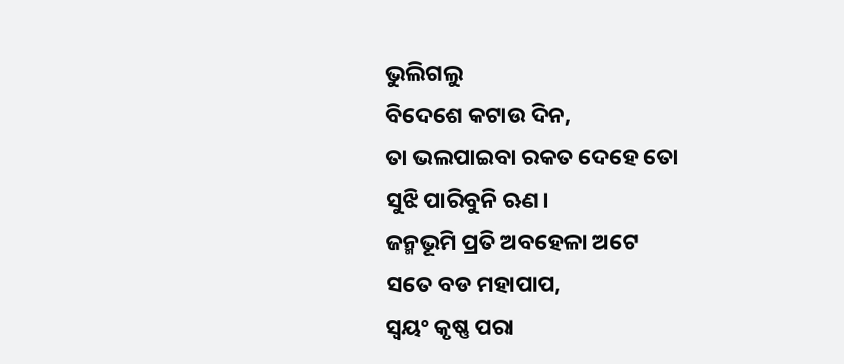ଭୁଲିଗଲୁ
ବିଦେଶେ କଟାଉ ଦିନ,
ତା ଭଲପାଇବା ରକତ ଦେହେ ତୋ
ସୁଝି ପାରିବୁନି ଋଣ।
ଜନ୍ମଭୂମି ପ୍ରତି ଅବହେଳା ଅଟେ
ସତେ ବଡ ମହାପାପ,
ସ୍ଵୟଂ କୃଷ୍ଣ ପରା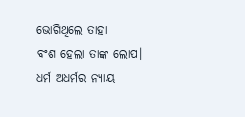ଭୋଗିଥିଲେ ତାହା
ବଂଶ ହେଲା ତାଙ୍କ ଲୋପ।
ଧର୍ମ ଅଧର୍ମର ନ୍ୟାୟ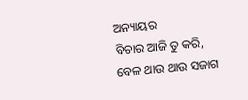ଅନ୍ୟାୟର
ବିଚାର ଆଜି ତୁ କରି,
ବେଳ ଥାଉ ଥାଉ ସଜାଗ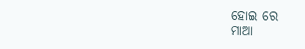ହୋଇ ରେ
ମାଆ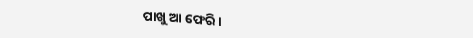ପାଖୁ ଆ ଫେରି।